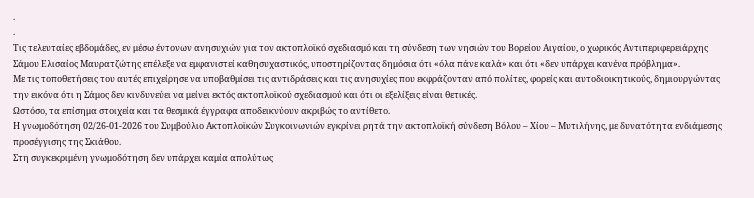.
.
Τις τελευταίες εβδομάδες, εν μέσω έντονων ανησυχιών για τον ακτοπλοϊκό σχεδιασμό και τη σύνδεση των νησιών του Βορείου Αιγαίου, ο χωρικός Αντιπεριφερειάρχης Σάμου Ελισαίος Μαυρατζώτης επέλεξε να εμφανιστεί καθησυχαστικός, υποστηρίζοντας δημόσια ότι «όλα πάνε καλά» και ότι «δεν υπάρχει κανένα πρόβλημα».
Με τις τοποθετήσεις του αυτές επιχείρησε να υποβαθμίσει τις αντιδράσεις και τις ανησυχίες που εκφράζονταν από πολίτες, φορείς και αυτοδιοικητικούς, δημιουργώντας την εικόνα ότι η Σάμος δεν κινδυνεύει να μείνει εκτός ακτοπλοϊκού σχεδιασμού και ότι οι εξελίξεις είναι θετικές.
Ωστόσο, τα επίσημα στοιχεία και τα θεσμικά έγγραφα αποδεικνύουν ακριβώς το αντίθετο.
Η γνωμοδότηση 02/26-01-2026 του Συμβούλιο Ακτοπλοϊκών Συγκοινωνιών εγκρίνει ρητά την ακτοπλοϊκή σύνδεση Βόλου – Χίου – Μυτιλήνης, με δυνατότητα ενδιάμεσης προσέγγισης της Σκιάθου.
Στη συγκεκριμένη γνωμοδότηση δεν υπάρχει καμία απολύτως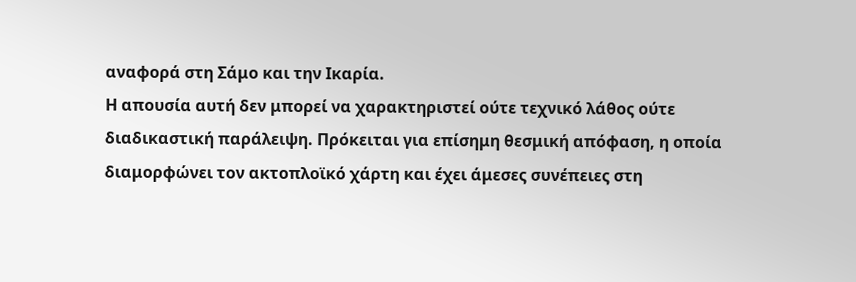αναφορά στη Σάμο και την Ικαρία.
Η απουσία αυτή δεν μπορεί να χαρακτηριστεί ούτε τεχνικό λάθος ούτε διαδικαστική παράλειψη. Πρόκειται για επίσημη θεσμική απόφαση, η οποία διαμορφώνει τον ακτοπλοϊκό χάρτη και έχει άμεσες συνέπειες στη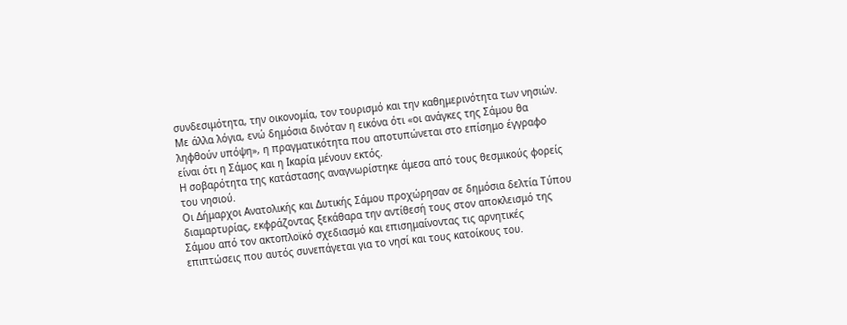συνδεσιμότητα, την οικονομία, τον τουρισμό και την καθημερινότητα των νησιών.
Με άλλα λόγια, ενώ δημόσια δινόταν η εικόνα ότι «οι ανάγκες της Σάμου θα ληφθούν υπόψη», η πραγματικότητα που αποτυπώνεται στο επίσημο έγγραφο είναι ότι η Σάμος και η Ικαρία μένουν εκτός.
Η σοβαρότητα της κατάστασης αναγνωρίστηκε άμεσα από τους θεσμικούς φορείς του νησιού.
Οι Δήμαρχοι Ανατολικής και Δυτικής Σάμου προχώρησαν σε δημόσια δελτία Τύπου διαμαρτυρίας, εκφράζοντας ξεκάθαρα την αντίθεσή τους στον αποκλεισμό της Σάμου από τον ακτοπλοϊκό σχεδιασμό και επισημαίνοντας τις αρνητικές επιπτώσεις που αυτός συνεπάγεται για το νησί και τους κατοίκους του.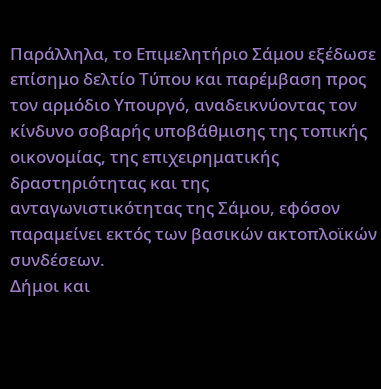Παράλληλα, το Επιμελητήριο Σάμου εξέδωσε επίσημο δελτίο Τύπου και παρέμβαση προς τον αρμόδιο Υπουργό, αναδεικνύοντας τον κίνδυνο σοβαρής υποβάθμισης της τοπικής οικονομίας, της επιχειρηματικής δραστηριότητας και της ανταγωνιστικότητας της Σάμου, εφόσον παραμείνει εκτός των βασικών ακτοπλοϊκών συνδέσεων.
Δήμοι και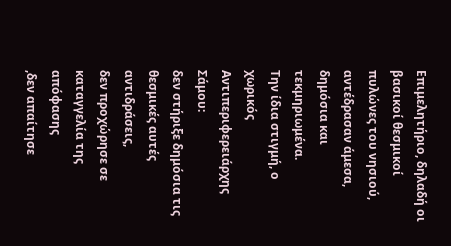Επιμελητήριο, δηλαδή οι βασικοί θεσμικοί πυλώνες του νησιού, αντέδρασαν άμεσα, δημόσια και τεκμηριωμένα.
Την ίδια στιγμή, ο χωρικός Αντιπεριφερειάρχης Σάμου:
δεν στήριξε δημόσια τις θεσμικές αυτές αντιδράσεις,
δεν προχώρησε σε καταγγελία της απόφασης
,δεν απαίτησε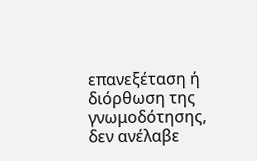επανεξέταση ή διόρθωση της γνωμοδότησης,
δεν ανέλαβε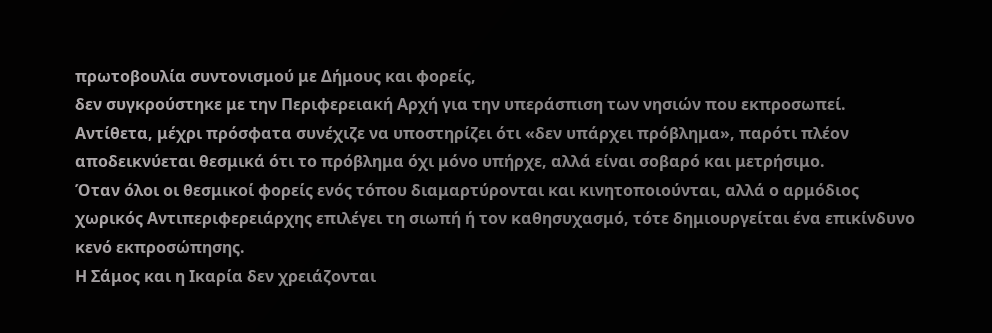πρωτοβουλία συντονισμού με Δήμους και φορείς,
δεν συγκρούστηκε με την Περιφερειακή Αρχή για την υπεράσπιση των νησιών που εκπροσωπεί.
Αντίθετα, μέχρι πρόσφατα συνέχιζε να υποστηρίζει ότι «δεν υπάρχει πρόβλημα», παρότι πλέον αποδεικνύεται θεσμικά ότι το πρόβλημα όχι μόνο υπήρχε, αλλά είναι σοβαρό και μετρήσιμο.
Όταν όλοι οι θεσμικοί φορείς ενός τόπου διαμαρτύρονται και κινητοποιούνται, αλλά ο αρμόδιος χωρικός Αντιπεριφερειάρχης επιλέγει τη σιωπή ή τον καθησυχασμό, τότε δημιουργείται ένα επικίνδυνο κενό εκπροσώπησης.
Η Σάμος και η Ικαρία δεν χρειάζονται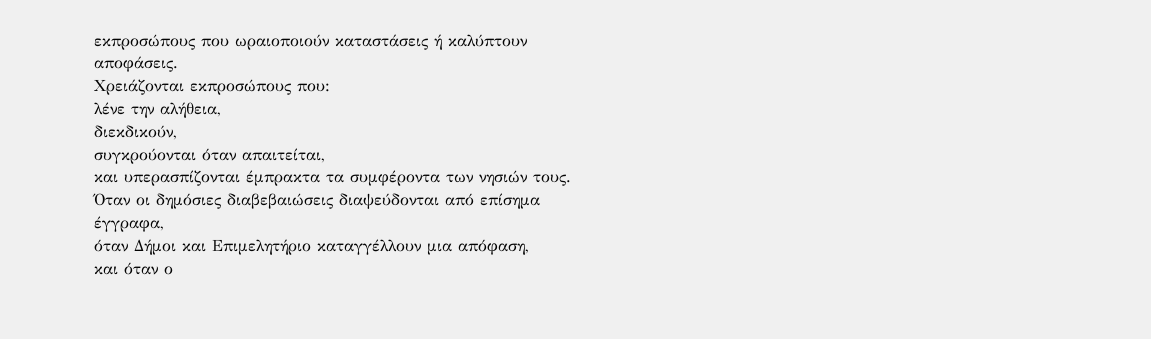εκπροσώπους που ωραιοποιούν καταστάσεις ή καλύπτουν αποφάσεις.
Χρειάζονται εκπροσώπους που:
λένε την αλήθεια,
διεκδικούν,
συγκρούονται όταν απαιτείται,
και υπερασπίζονται έμπρακτα τα συμφέροντα των νησιών τους.
Όταν οι δημόσιες διαβεβαιώσεις διαψεύδονται από επίσημα έγγραφα,
όταν Δήμοι και Επιμελητήριο καταγγέλλουν μια απόφαση,
και όταν ο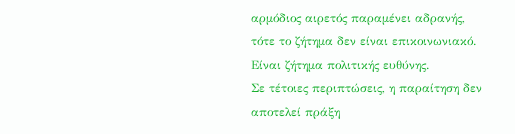αρμόδιος αιρετός παραμένει αδρανής,
τότε το ζήτημα δεν είναι επικοινωνιακό.
Είναι ζήτημα πολιτικής ευθύνης.
Σε τέτοιες περιπτώσεις, η παραίτηση δεν αποτελεί πράξη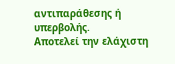αντιπαράθεσης ή υπερβολής.
Αποτελεί την ελάχιστη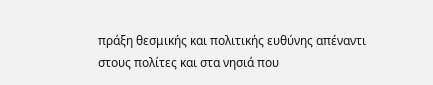πράξη θεσμικής και πολιτικής ευθύνης απέναντι στους πολίτες και στα νησιά που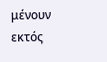μένουν εκτός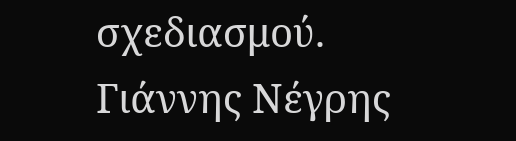σχεδιασμού.
Γιάννης Νέγρης